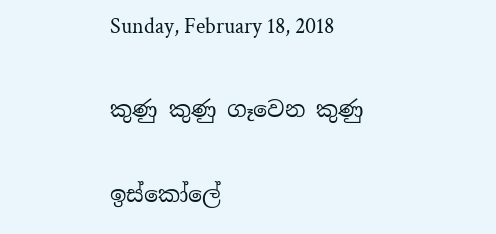Sunday, February 18, 2018

කුණු කුණු ගෑවෙන කුණු

ඉස්කෝලේ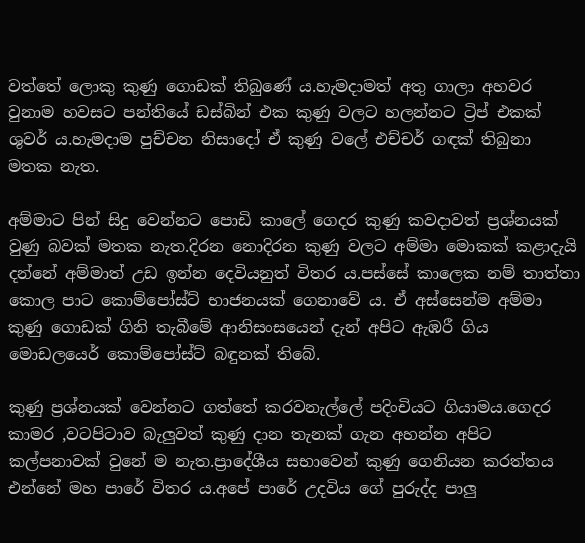වත්තේ ලොකු කුණු ගොඩක් තිබුණේ ය.හැමදාමත් අතු ගාලා අහවර වුනාම හවසට පන්තියේ ඩස්බින් එක කුණු වලට හලන්නට ට්‍රිප් එකක් ශුවර් ය.හැමදාම පුච්චන නිසාදෝ ඒ කුණු වලේ එච්චර් ගඳක් තිබුනා මතක නැත.

අම්මාට පින් සිදු වෙන්නට පොඩි කාලේ ගෙදර කුණු කවදාවත් ප්‍රශ්නයක් වුණු බවක් මතක නැත.දිරන නොදිරන කුණු වලට අම්මා මොකක් කළාදැයි දන්නේ අම්මාත් උඩ ඉන්න දෙවියනුත් විතර ය.පස්සේ කාලෙක නම් තාත්තා කොල පාට කොම්පෝස්ට් භාජනයක් ගෙනාවේ ය. ඒ අස්සෙන්ම අම්මා කුණු ගොඩක් ගිනි තැබීමේ ආනිසංසයෙන් දැන් අපිට ඇඹරී ගිය මොඩලයෙර් කොම්පෝස්ට් බඳුනක් තිබේ.

කුණු ප්‍රශ්නයක් වෙන්නට ගත්තේ කරවනැල්ලේ පදිංචියට ගියාමය.ගෙදර කාමර ,වටපිටාව බැලුවත් කුණු දාන තැනක් ගැන අහන්න අපිට කල්පනාවක් වුනේ ම නැත.ප්‍රාදේශීය සභාවෙන් කුණු ගෙනියන කරත්තය එන්නේ මහ පාරේ විතර ය.අපේ පාරේ උදවිය ගේ පුරුද්ද පාලු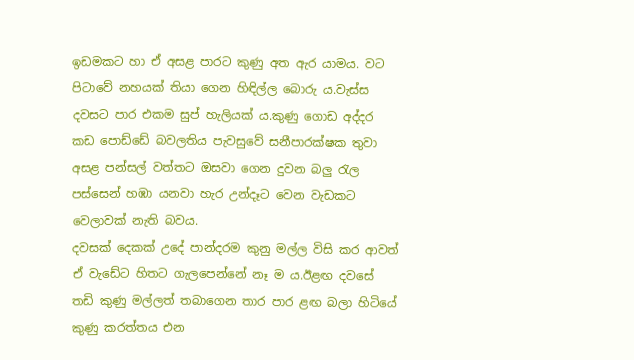ඉඩමකට හා ඒ අසළ පාරට කුණු අත ඇර යාමය. වට පිටාවේ නහයක් තියා ගෙන හිඳිල්ල බොරු ය.වැස්ස දවසට පාර එකම සුප් හැලියක් ය.කුණු ගොඩ අද්දර කඩ පොඩ්ඩේ බවලතිය පැවසුවේ සනීපාරක්ෂක තුවා අසළ පන්සල් වත්තට ඔසවා ගෙන දුවන බලු රැල පස්සෙන් හඹා යනවා හැර උන්දෑට වෙන වැඩකට වෙලාවක් නැති බවය.
දවසක් දෙකක් උදේ පාන්දරම කුනු මල්ල විසි කර ආවත්  ඒ වැඩේට හිතට ගැලපෙන්නේ නෑ ම ය.ඊළඟ දවසේ තඩි කුණු මල්ලත් තබාගෙන තාර පාර ළඟ බලා හිටියේ කුණු කරත්තය එන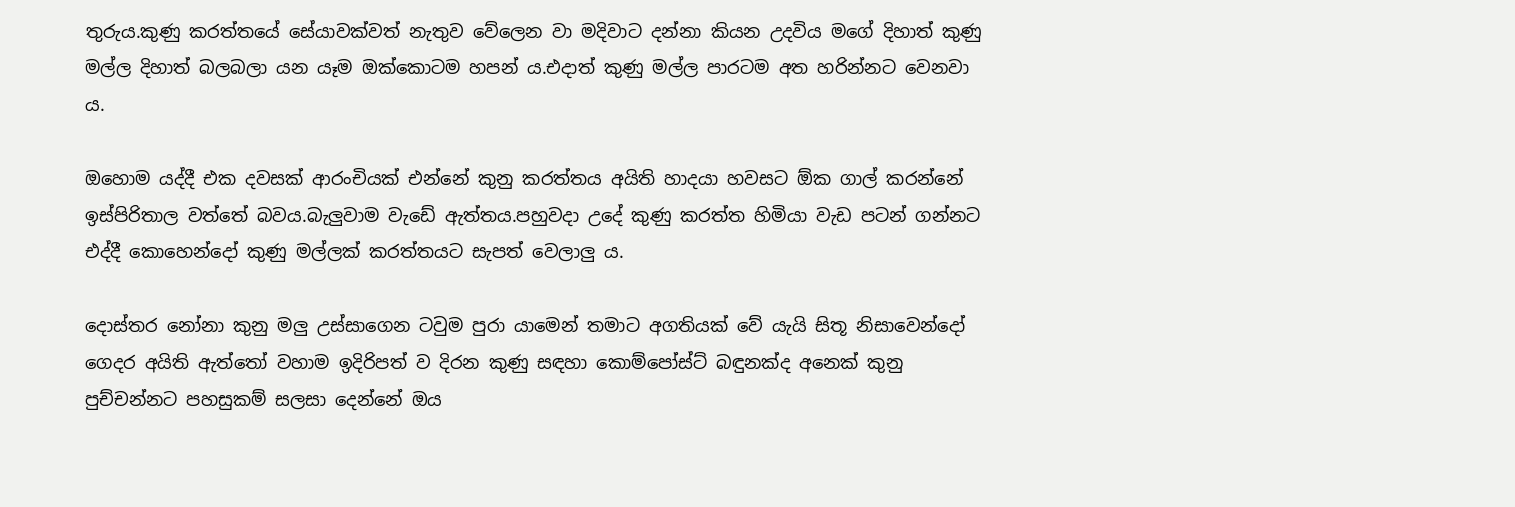තුරුය.කුණු කරත්තයේ සේයාවක්වත් නැතුව වේලෙන වා මදිවාට දන්නා කියන උදවිය මගේ දිහාත් කුණු මල්ල දිහාත් බලබලා යන යෑම ඔක්කොටම හපන් ය.එදාත් කුණු මල්ල පාරටම අත හරින්නට වෙනවා ය.

ඔහොම යද්දී එක දවසක් ආරංචියක් එන්නේ කුනු කරත්තය අයිති හාදයා හවසට ඕක ගාල් කරන්නේ ඉස්පිරිතාල වත්තේ බවය.බැලුවාම වැඩේ ඇත්තය.පහුවදා උදේ කුණු කරත්ත හිමියා වැඩ පටන් ගන්නට එද්දී කොහෙන්දෝ කුණු මල්ලක් කරත්තයට සැපත් වෙලාලු ය.

දොස්තර නෝනා කුනු මලු උස්සාගෙන ටවුම පුරා යාමෙන් තමාට අගතියක් වේ යැයි සිතූ නිසාවෙන්දෝ ගෙදර අයිති ඇත්තෝ වහාම ඉදිරිපත් ව දිරන කුණු සඳහා කොම්පෝස්ට් බඳුනක්ද අනෙක් කුනු පුච්චන්නට පහසුකම් සලසා දෙන්නේ ඔය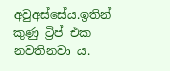අවුඅස්සේය.ඉතින් කුණු ට්‍රිප් එක නවතිනවා ය.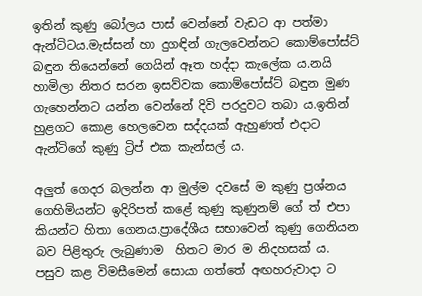ඉතින් කුණු බෝලය පාස් වෙන්නේ වැඩට ආ පත්මා ඇන්ටිටය.මැස්සන් හා දුගඳින් ගැලවෙන්නට කොම්පෝස්ට් බඳුන තියෙන්නේ ගෙයින් ඈත හද්දා කැලේක ය.නයි හාමිලා නිතර සරන ඉසව්වක කොම්පෝස්ට් බඳුන මුණ ගැහෙන්නට යන්න වෙන්නේ දිවි පරදුවට තබා ය.ඉතින් හුළගට කොළ හෙලවෙන සද්දයක් ඇහුණත් එදාට ඇන්ටිගේ කුණු ට්‍රිප් එක කැන්සල් ය.

අලුත් ගෙදර බලන්න ආ මුල්ම දවසේ ම කුණු ප්‍රශ්නය ගෙහිමියන්ට ඉදිරිපත් කළේ කුණු කුණුනම් ගේ ත් එපා කියන්ට හිතා ගෙනය.ප්‍රාදේශීය සභාවෙන් කුණු ගෙනියන බව පිළිතුරු ලැබුණාම  හිතට මාර ම නිදහසක් ය.
පසුව කළ විමසීමෙන් සොයා ගත්තේ අඟහරුවාදා ට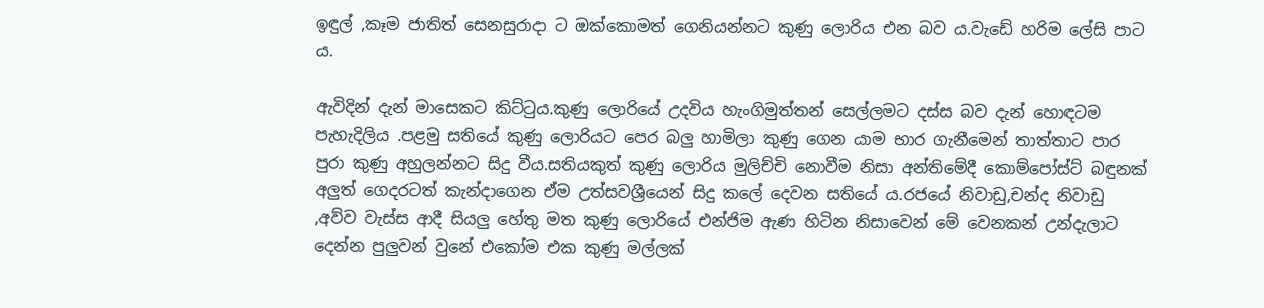ඉඳුල් ,කෑම ජාතිත් සෙනසුරාදා ට ඔක්කොමත් ගෙනියන්නට කුණු ලොරිය එන බව ය.වැඩේ හරිම ලේසි පාට ය.

ඇවිදින් දැන් මාසෙකට කිට්ටුය.කුණු ලොරියේ උදවිය හැංගිමුත්තන් සෙල්ලමට දස්ස බව දැන් හොඳටම පැහැදිලිය .පළමු සතියේ කුණු ලොරියට පෙර බලු හාමිලා කුණු ගෙන යාම භාර ගැනීමෙන් තාත්තාට පාර පුරා කුණු අහුලන්නට සිදු වීය.සතියකුත් කුණු ලොරිය මුලිච්චි නොවීම නිසා අන්තිමේදී කොම්පෝස්ට් බඳුනක් අලුත් ගෙදරටත් කැන්දාගෙන ඒම උත්සවශ්‍රීයෙන් සිදු කලේ දෙවන සතියේ ය.රජයේ නිවාඩු,චන්ද නිවාඩු ,අව්ව වැස්ස ආදී සියලු හේතු මත කුණු ලොරියේ එන්ජිම ඇණ හිටින නිසාවෙන් මේ වෙනකන් උන්දැලාට දෙන්න පුලුවන් වුනේ එකෝම එක කුණු මල්ලක්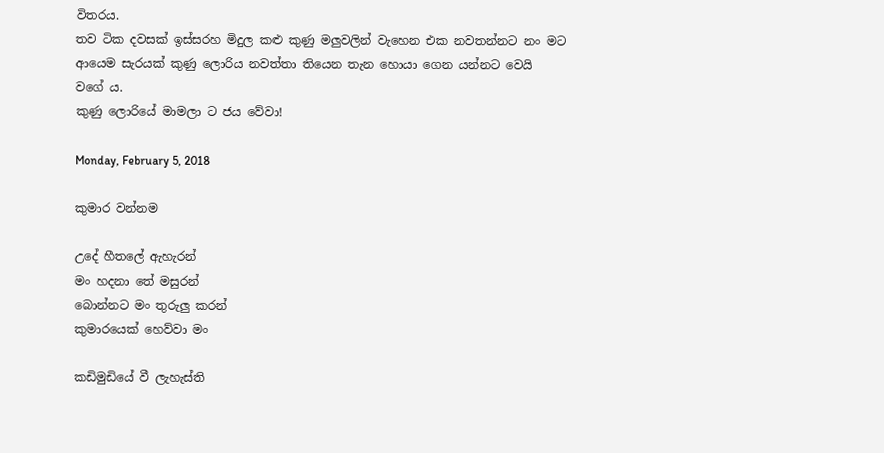විතරය.
තව ටික දවසක් ඉස්සරහ මිදුල කළු කුණු මලුවලින් වැහෙන එක නවතන්නට නං මට ආයෙම සැරයක් කුණු ලොරිය නවත්තා තියෙන තැන හොයා ගෙන යන්නට වෙයි වගේ ය.
කුණු ලොරියේ මාමලා ට ජය වේවා!

Monday, February 5, 2018

කුමාර වන්නම

උදේ හීතලේ ඇහැරන්
මං හදනා තේ මසුරන්
බොන්නට මං තුරුලු කරන්
කුමාරයෙක් හෙව්වා මං

කඩිමුඩියේ වී ලැහැස්ති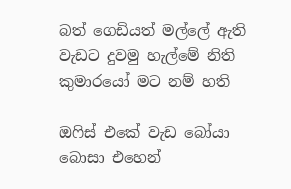බත් ගෙඩියත් මල්ලේ ඇති
වැඩට දුවමු හැල්මේ නිති
කුමාරයෝ මට නම් හති

ඔෆිස් එකේ වැඩ බෝයා
බොසා එහෙන්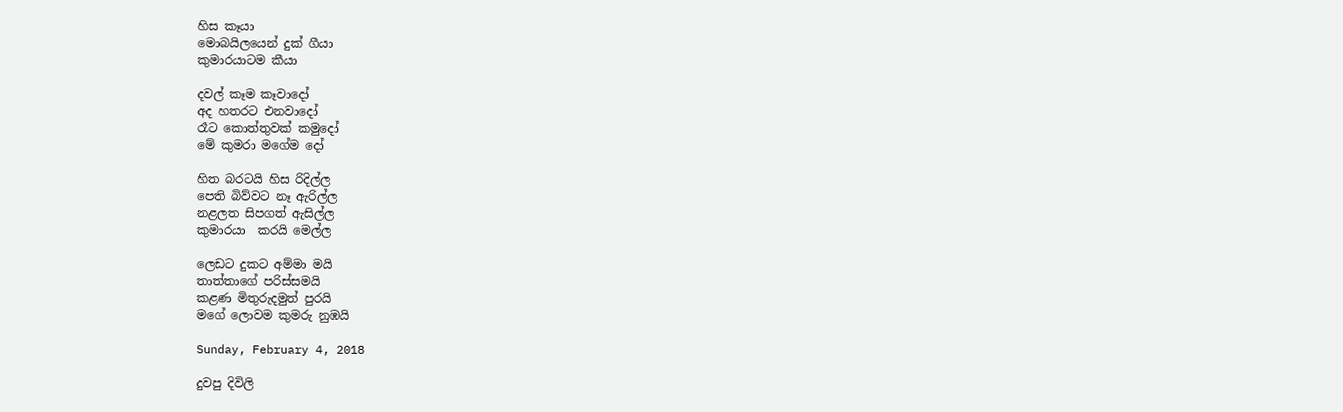හිස කෑයා
මොබයිලයෙන් දුක් ගීයා
කුමාරයාටම කීයා

දවල් කෑම කෑවාදෝ
අද හතරට එනවාදෝ
රෑට කොත්තුවක් කමුදෝ
මේ කුමරා මගේම දෝ

හිත බරටයි හිස රිදිල්ල
පෙති බිව්වට නෑ ඇරිල්ල
නළලත සිපගත් ඇසිල්ල
කුමාරයා  කරයි මෙල්ල

ලෙඩට දුකට අම්මා මයි
තාත්තාගේ පරිස්සමයි
කළණ මිතුරුදමුත් පුරයි
මගේ ලොවම කුමරු නුඹයි

Sunday, February 4, 2018

දුවපු දිවිලි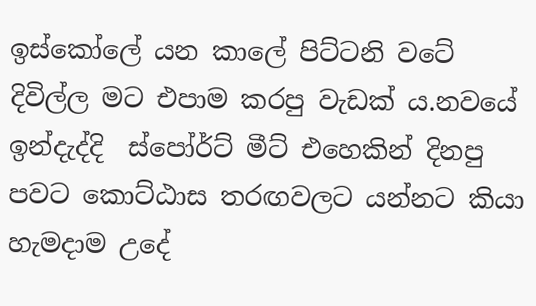ඉස්කෝලේ යන කාලේ පිට්ටනි වටේ දිවිල්ල මට එපාම කරපු වැඩක් ය.නවයේ ඉන්දැද්දි  ස්පෝර්ට් මීට් එහෙකින් දිනපු පවට කොට්ඨාස තරඟවලට යන්නට කියා හැමදාම උදේ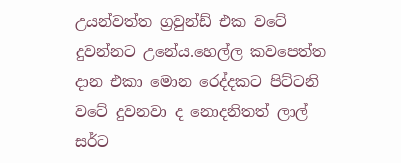උයන්වත්ත ග්‍රවුන්ඩ් එක වටේ දුවන්නට උනේය.හෙල්ල කවපෙත්ත දාන එකා මොන රෙද්දකට පිට්ටනි වටේ දුවනවා ද නොදනිතත් ලාල් සර්ට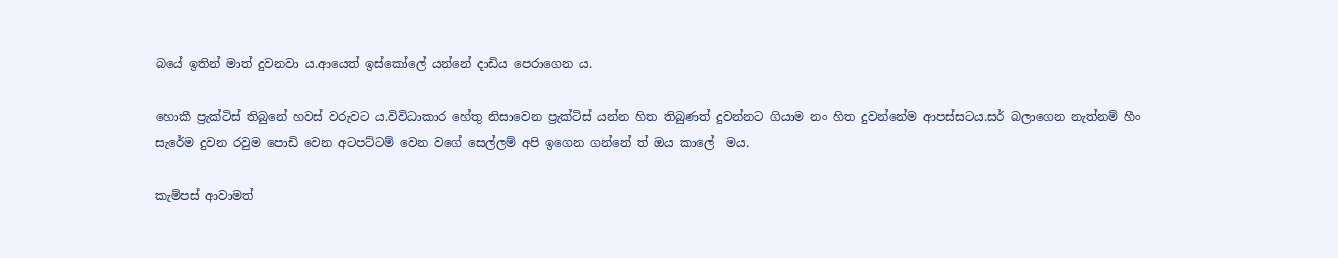බයේ ඉතින් මාත් දුවනවා ය.ආයෙත් ඉස්කෝලේ යන්නේ දාඩිය පෙරාගෙන ය.

හොකී ප්‍රැක්ටිස් තිබුනේ හවස් වරුවට ය.විවිධාකාර හේතු නිසාවෙන ප්‍රැක්ටිස් යන්න හිත තිබුණත් දුවන්නට ගියාම නං හිත දුවන්නේම ආපස්සටය.සර් බලාගෙන නැත්නම් හීං සැරේම දුවන රවුම පොඩි වෙන අටපට්ටම් වෙන වගේ සෙල්ලම් අපි ඉගෙන ගන්නේ ත් ඔය කාලේ  මය.

කැම්පස් ආවාමත්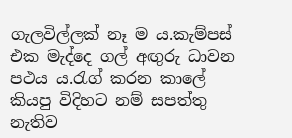ගැලවිල්ලක් නෑ ම ය.කැම්පස් එක මැද්දෙ ගල් අඟුරු ධාවන පථය ය.රැග් කරන කාලේ කියපු විදිහට නම් සපත්තු නැතිව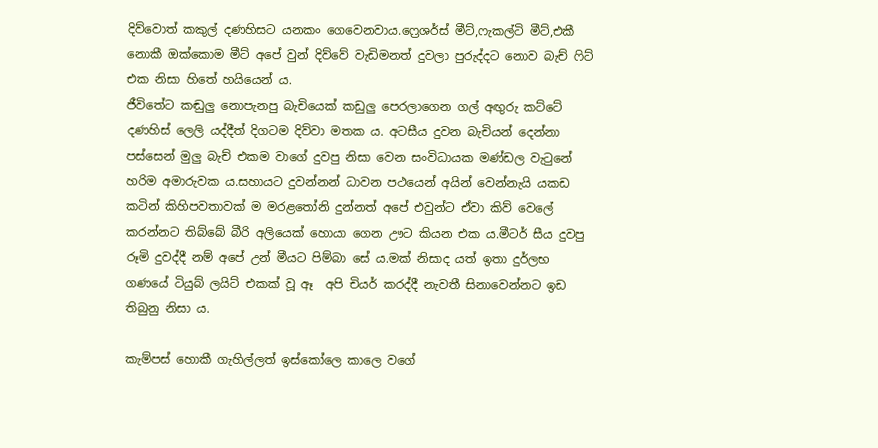දිව්වොත් කකුල් දණහිසට යනකං ගෙවෙනවාය.ෆ්‍රෙශර්ස් මීට්,ෆැකල්ටි මීට්,එකී නොකී ඔක්කොම මීට් අපේ වුන් දිව්වේ වැඩිමනත් දුවලා පුරුද්දට නොව බැච් ෆිට් එක නිසා හිතේ හයියෙන් ය.
ජීවිතේට කඬුලු නොපැනපු බැචියෙක් කඩුලු පෙරලාගෙන ගල් අඟුරු කට්ටේ දණහිස් ලෙලි යද්දීත් දිගටම දිව්වා මතක ය. අටසීය දුවන බැචියන් දෙන්නා පස්සෙන් මුලු බැච් එකම වාගේ දුවපු නිසා වෙන සංවිධායක මණ්ඩල වැටුනේ හරිම අමාරුවක ය.සහායට දුවන්නන් ධාවන පථයෙන් අයින් වෙන්නැයි යකඩ කටින් කිහිපවතාවක් ම මරළතෝනි දුන්නත් අපේ එවුන්ට ඒවා කිව් වෙලේ කරන්නට තිබ්බේ බීරි අලියෙක් හොයා ගෙන ඌට කියන එක ය.මීටර් සීය දුවපු  රූමි දුවද්දී නම් අපේ උන් මීයට පිම්බා සේ ය.මක් නිසාද යත් ඉතා දුර්ලභ ගණයේ ටියුබ් ලයිට් එකක් වූ ඈ  අපි චියර් කරද්දී නැවතී සිනාවෙන්නට ඉඩ තිබුනු නිසා ය.

කැම්පස් හොකී ගැහිල්ලත් ඉස්කෝලෙ කාලෙ වගේ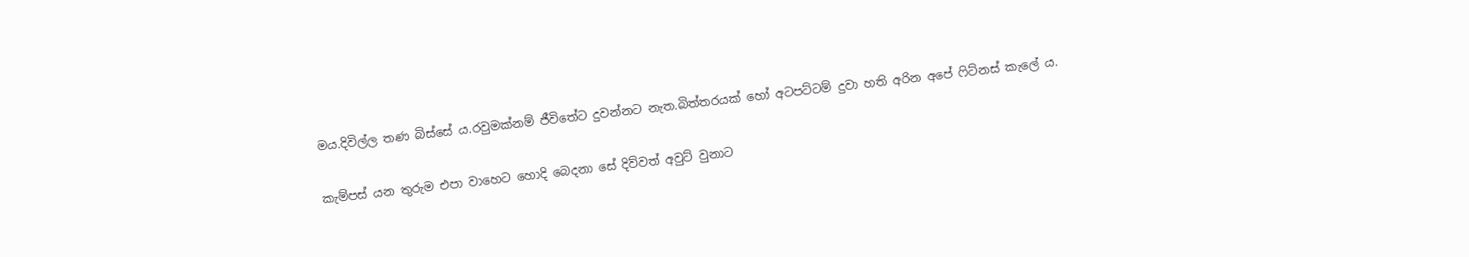මය.දිවිල්ල තණ බිස්සේ ය.රවුමක්නම් ජීවිතේට දුවන්නට නැත.බිත්තරයක් හෝ අටපට්ටම් දුවා හති අරින අපේ ෆිට්නස් කැලේ ය.

කැම්පස් යන තුරුම එපා වාහෙට හොදි බෙදනා සේ දිව්වත් අවුට් වුනාට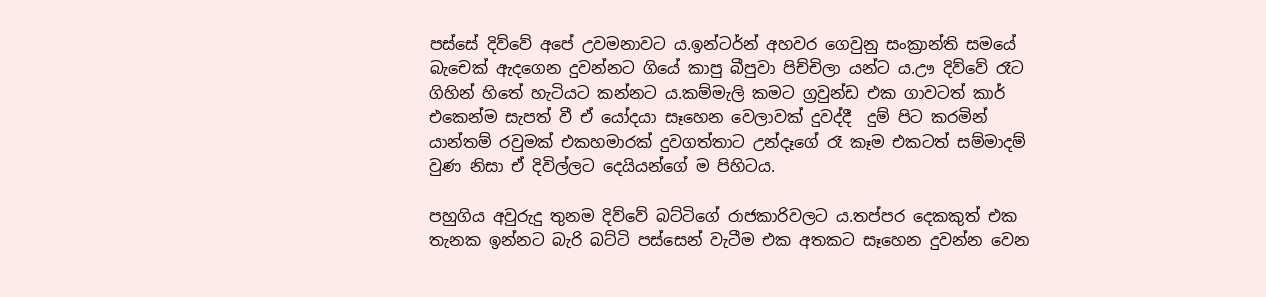පස්සේ දිව්වේ අපේ උවමනාවට ය.ඉන්ටර්න් අහවර ගෙවුනු සංක්‍රාන්ති සමයේ බැචෙක් ඇදගෙන දුවන්නට ගියේ කාපු බීපුවා පිච්චිලා යන්ට ය.ඌ දිව්වේ රෑට ගිහින් හිතේ හැටියට කන්නට ය.කම්මැලි කමට ග්‍රවුන්ඩ එක ගාවටත් කාර් එකෙන්ම සැපත් වී ඒ යෝදයා සෑහෙන වෙලාවක් දුවද්දී  දුම් පිට කරමින් යාන්තම් රවුමක් එකහමාරක් දුවගත්තාට උන්දෑගේ රෑ කෑම එකටත් සම්මාදම් වුණ නිසා ඒ දිවිල්ලට දෙයියන්ගේ ම පිහිටය.

පහුගිය අවුරුදු තුනම දිව්වේ බට්ටිගේ රාජකාරිවලට ය.තප්පර දෙකකුත් එක තැනක ඉන්නට බැරි බට්ටි පස්සෙන් වැටීම එක අතකට සෑහෙන දුවන්න වෙන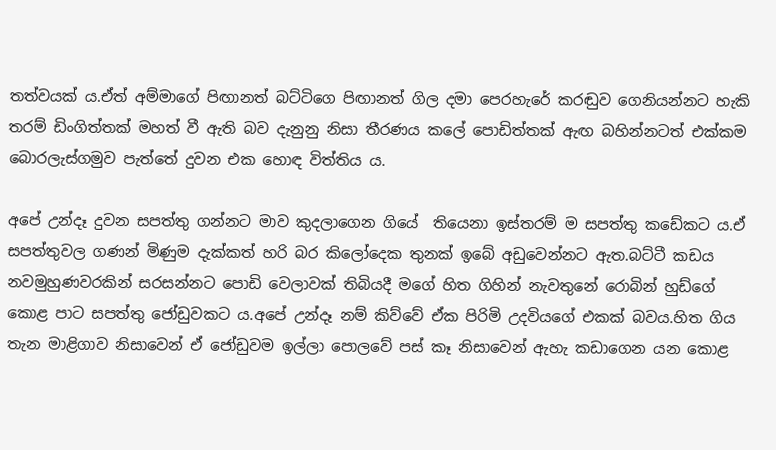තත්වයක් ය.ඒත් අම්මාගේ පිඟානත් බට්ටිගෙ පිඟානත් ගිල දමා පෙරහැරේ කරඬුව ගෙනියන්නට හැකි තරම් ඩිංගිත්තක් මහත් වී ඇති බව දැනුනු නිසා තීරණය කලේ පොඩිත්තක් ඇඟ බහින්නටත් එක්කම බොරලැස්ගමුව පැත්තේ දුවන එක හොඳ විත්තිය ය.

අපේ උන්දෑ දුවන සපත්තු ගන්නට මාව කුදලාගෙන ගියේ  තියෙනා ඉස්තරම් ම සපත්තු කඩේකට ය.ඒ සපත්තුවල ගණන් මිණුම දැක්කත් හරි බර කිලෝදෙක තුනක් ඉබේ අඩුවෙන්නට ඇත.බට්ටී කඩය නවමුහුණවරකින් සරසන්නට පොඩි වෙලාවක් තිබියදී මගේ හිත ගිහින් නැවතුනේ රොබින් හුඩ්ගේ කොළ පාට සපත්තු ජෝඩුවකට ය.අපේ උන්දෑ නම් කිව්වේ ඒක පිරිමි උදවියගේ එකක් බවය.හිත ගිය තැන මාළිගාව නිසාවෙන් ඒ ජෝඩුවම ඉල්ලා පොලවේ පස් කෑ නිසාවෙන් ඇහැ කඩාගෙන යන කොළ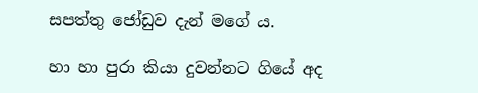සපත්තු ජෝඩුව දැන් මගේ ය.

හා හා පුරා කියා දුවන්නට ගියේ අද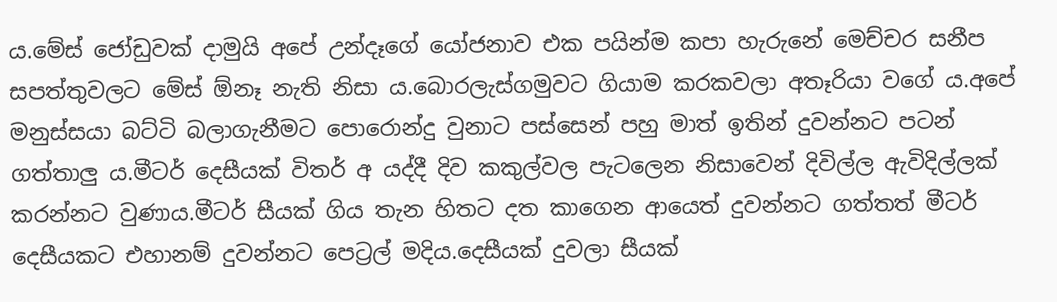ය.මේස් ජෝඩුවක් දාමුයි අපේ උන්දෑගේ යෝජනාව එක පයින්ම කපා හැරුනේ මෙච්චර සනීප සපත්තුවලට මේස් ඕනෑ නැති නිසා ය.බොරලැස්ගමුවට ගියාම කරකවලා අතෑරියා වගේ ය.අපේ මනුස්සයා බට්ටි බලාගැනීමට පොරොන්දු වුනාට පස්සෙන් පහු මාත් ඉතින් දුවන්නට පටන් ගත්තාලු ය.මීටර් දෙසීයක් විතර් අ යද්දී දිව කකුල්වල පැටලෙන නිසාවෙන් දිවිල්ල ඇවිදිල්ලක් කරන්නට වුණාය.මීටර් සීයක් ගිය තැන හිතට දත කාගෙන ආයෙත් දුවන්නට ගත්තත් මීටර් දෙසීයකට එහානම් දුවන්නට පෙට්‍රල් මදිය.දෙසීයක් දුවලා සීයක්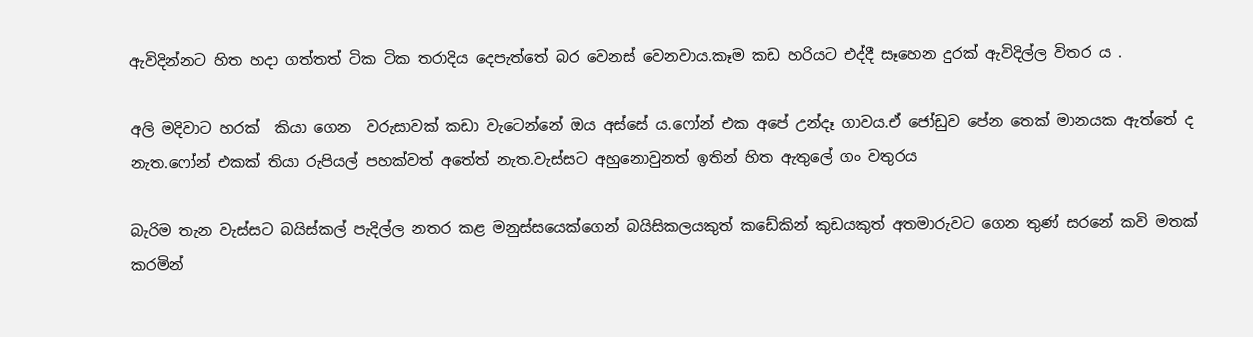ඇවිදින්නට හිත හදා ගත්තත් ටික ටික තරාදිය දෙපැත්තේ බර වෙනස් වෙනවාය.කෑම කඩ හරියට එද්දී සෑහෙන දුරක් ඇවිදිල්ල විතර ය .

අලි මදිවාට හරක්  කියා ගෙන  වරුසාවක් කඩා වැටෙන්නේ ඔය අස්සේ ය.ෆෝන් එක අපේ උන්දෑ ගාවය.ඒ ජෝඩුව පේන තෙක් මානයක ඇත්තේ ද  නැත.ෆෝන් එකක් තියා රුපියල් පහක්වත් අතේත් නැත.වැස්සට අහුනොවුනත් ඉතින් හිත ඇතුලේ ගං වතුරය

බැරිම තැන වැස්සට බයිස්කල් පැදිල්ල නතර කළ මනුස්සයෙක්ගෙන් බයිසිකලයකුත් කඩේකින් කුඩයකුත් අතමාරුවට ගෙන තුණ් සරනේ කවි මතක් කරමින්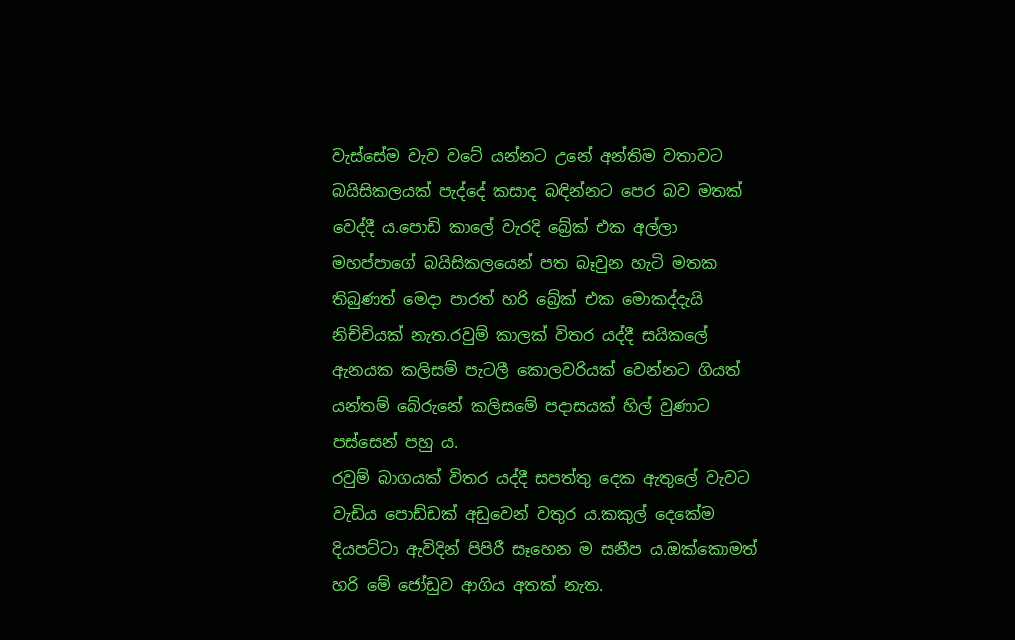වැස්සේම වැව වටේ යන්නට උනේ අන්තිම වතාවට බයිසිකලයක් පැද්දේ කසාද බඳින්නට පෙර බව මතක් වෙද්දී ය.පොඩි කාලේ වැරදි බ්‍රේක් එක අල්ලා මහප්පාගේ බයිසිකලයෙන් පත බෑවුන හැටි මතක තිබුණත් මෙදා පාරත් හරි බ්‍රේක් එක මොකද්දැයි නිච්චියක් නැත.රවුම් කාලක් විතර යද්දී සයිකලේ ඇනයක කලිසම් පැටලී කොලවරියක් වෙන්නට ගියත් යන්තම් බේරුනේ කලිසමේ පදාසයක් හිල් වුණාට පස්සෙන් පහු ය.
රවුම් බාගයක් විතර යද්දී සපත්තු දෙක ඇතුලේ වැවට වැඩිය පොඩ්ඩක් අඩුවෙන් වතුර ය.කකුල් දෙකේම දියපට්ටා ඇවිදින් පිපිරී සෑහෙන ම සනීප ය.ඔක්කොමත් හරි මේ ජෝඩුව ආගිය අතක් නැත.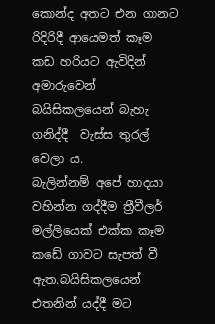කොන්ද අතට එන ගානට රිදිරිදී ආයෙමත් කෑම කඩ හරියට ඇවිදින් අමාරුවෙන් බයිසිකලයෙන් බැහැ ගනිද්දී  වැස්ස තුරල් වෙලා ය.
බැලින්නම් අපේ හාදයා වහින්න ගද්දීම ත්‍රීවීලර් මල්ලියෙක් එක්ක කෑම කඩේ ගාවට සැපත් වී ඇත.බයිසිකලයෙන් එතනින් යද්දී මට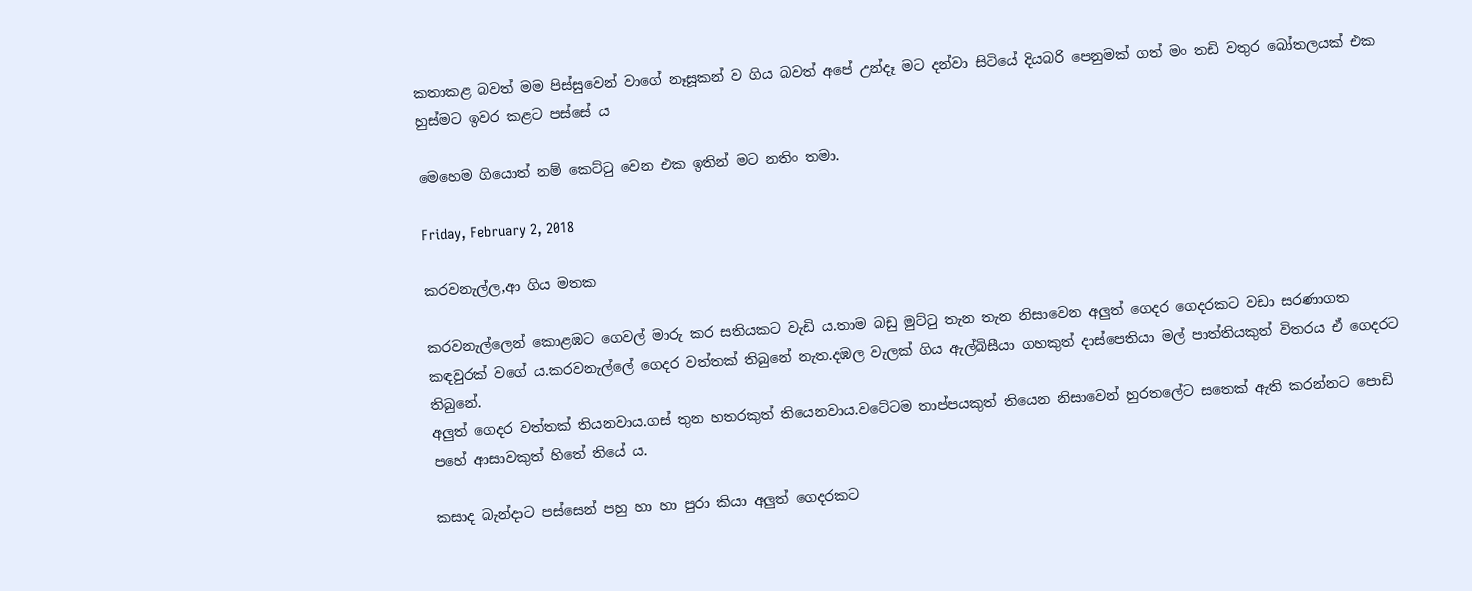කතාකළ බවත් මම පිස්සුවෙන් වාගේ නෑසූකන් ව ගිය බවත් අපේ උන්දෑ මට දන්වා සිටියේ දියබරි පෙනුමක් ගත් මං තඩි වතුර බෝතලයක් එක හුස්මට ඉවර කළට පස්සේ ය

මෙහෙම ගියොත් නම් කෙට්ටු වෙන එක ඉතින් මට නතිං තමා.

Friday, February 2, 2018

කරවනැල්ල,ආ ගිය මතක

කරවනැල්ලෙන් කොළඹට ගෙවල් මාරු කර සතියකට වැඩි ය.තාම බඩු මුට්ටු තැන තැන නිසාවෙන අලුත් ගෙදර ගෙදරකට වඩා සරණාගත කඳවුරක් වගේ ය.කරවනැල්ලේ ගෙදර වත්තක් තිබුනේ නැත.දඹල වැලක් ගිය ඇල්බිසීයා ගහකුත් දාස්පෙතියා මල් පාත්තියකුත් විතරය ඒ ගෙදරට තිබුනේ.
අලුත් ගෙදර වත්තක් තියනවාය.ගස් තුන හතරකුත් තියෙනවාය.වටේටම තාප්පයකුත් තියෙන නිසාවෙන් හුරතලේට සතෙක් ඇති කරන්නට පොඩි පහේ ආසාවකුත් හිතේ තියේ ය.

කසාද බැන්දාට පස්සෙන් පහු හා හා පුරා කියා අලුත් ගෙදරකට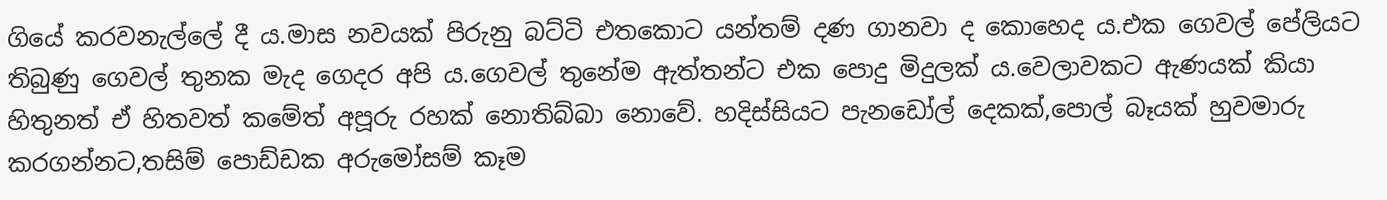ගියේ කරවනැල්ලේ දී ය.මාස නවයක් පිරුනු බට්ටි එතකොට යන්තම් දණ ගානවා ද කොහෙද ය.එක ගෙවල් පේලියට තිබුණු ගෙවල් තුනක මැද ගෙදර අපි ය.ගෙවල් තුනේම ඇත්තන්ට එක පොදු මිදුලක් ය.වෙලාවකට ඇණයක් කියා හිතුනත් ඒ හිතවත් කමේත් අපූරු රහක් නොතිබ්බා නොවේ. හදිස්සියට පැනඩෝල් දෙකක්,පොල් බෑයක් හුවමාරු කරගන්නට,තසිම් පොඩ්ඩක අරුමෝසම් කෑම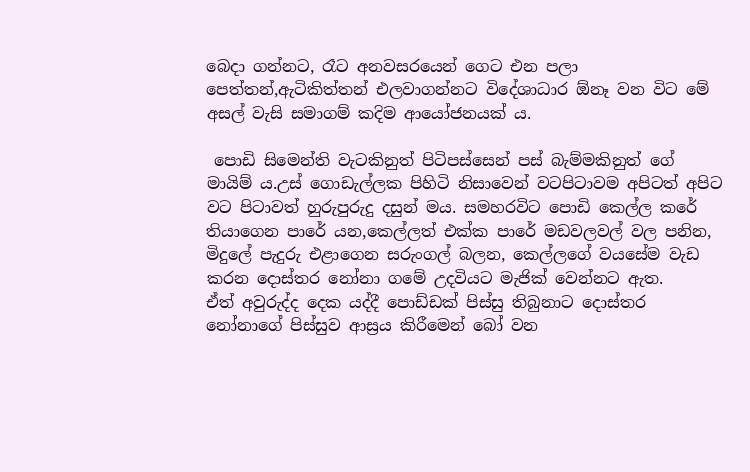බෙදා ගන්නට, රෑට අනවසරයෙන් ගෙට එන පලා පෙත්තන්,ඇටිකිත්තන් එලවාගන්නට විදේශාධාර ඕනෑ වන විට මේ අසල් වැසි සමාගම් කදිම ආයෝජනයක් ය.

 පොඩි සිමෙන්ති වැටකිනුත් පිටිපස්සෙන් පස් බැම්මකිනුත් ගේ මායිම් ය.උස් ගොඩැල්ලක පිහිටි නිසාවෙන් වටපිටාවම අපිටත් අපිට වට පිටාවත් හුරුපුරුදු දසුන් මය. සමහරවිට පොඩි කෙල්ල කරේ තියාගෙන පාරේ යන,කෙල්ලත් එක්ක පාරේ මඩවලවල් වල පනින, මිදුලේ පැදුරු එළාගෙන සරුංගල් බලන, කෙල්ලගේ වයසේම වැඩ කරන දොස්තර නෝනා ගමේ උදවියට මැජික් වෙන්නට ඇත.
ඒත් අවුරුද්ද දෙක යද්දී පොඩ්ඩක් පිස්සු තිබුනාට දොස්තර නෝනාගේ පිස්සුව ආස්‍රය කිරීමෙන් බෝ වන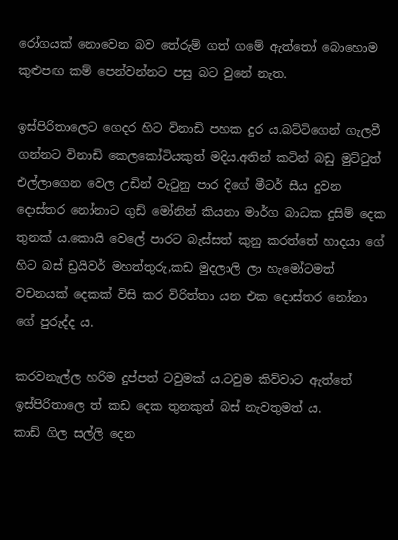රෝගයක් නොවෙන බව තේරුම් ගත් ගමේ ඇත්තෝ බොහොම කුළුපඟ කම් පෙන්වන්නට පසු බට වුනේ නැත.

ඉස්පිරිතාලෙට ගෙදර හිට විනාඩි පහක දුර ය.බට්ටිගෙන් ගැලවී ගන්නට විනාඩි කෙලකෝටියකුත් මදිය.අතින් කටින් බඩු මුට්ටුත් එල්ලාගෙන වෙල උඩින් වැටුනු පාර දිගේ මීටර් සීය දුවන දොස්තර නෝනාට ගුඩ් මෝනින් කියනා මාර්ග බාධක දුසිම් දෙක තුනක් ය.කොයි වෙලේ පාරට බැස්සත් කුනු කරත්තේ හාදයා ගේ හිට බස් ඩ්‍රයිවර් මහත්තුරු,කඩ මුදලාලි ලා හැමෝටමත් වචනයක් දෙකක් විසි කර විරිත්තා යන එක දොස්තර නෝනා ගේ පුරුද්ද ය.

කරවනැල්ල හරිම දුප්පත් ටවුමක් ය.ටවුම කිව්වාට ඇත්තේ ඉස්පිරිතාලෙ ත් කඩ දෙක තුනකුත් බස් නැවතුමත් ය.
කාඩ් ගිල සල්ලි දෙන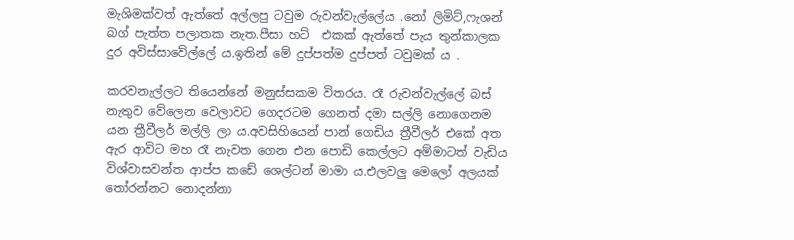මැශිමක්වත් ඇත්තේ අල්ලපු ටවුම රුවන්වැල්ලේය .නෝ ලිමිට්,ෆැශන් බග් පැත්ත පලාතක නැත.පීසා හට්  එකක් ඇත්තේ පැය තුන්කාලක දුර අවිස්සාවේල්ලේ ය.ඉතින් මේ දුප්පත්ම දුප්පත් ටවුමක් ය .

කරවනැල්ලට තියෙන්නේ මනුස්සකම විතරය. රෑ රුවන්වැල්ලේ බස් නැතුව වේලෙන වෙලාවට ගෙදරටම ගෙනත් දමා සල්ලි නොගෙනම යන ත්‍රීවීලර් මල්ලි ලා ය.අවසිහියෙන් පාන් ගෙඩිය ත්‍රීවීලර් එකේ අත ඇර ආවිට මහ රෑ නැවත ගෙන එන පොඩි කෙල්ලට අම්මාටත් වැඩිය විශ්වාසවන්ත ආප්ප කඩේ ශෙල්ටන් මාමා ය.එලවලු මෙලෝ අලයක් තෝරන්නට නොදන්නා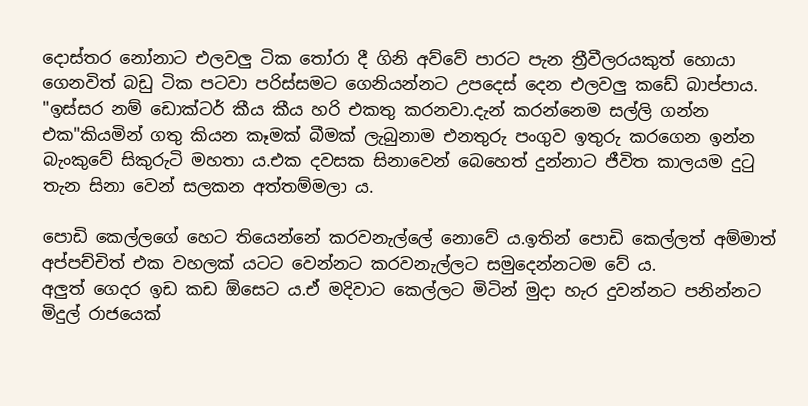දොස්තර නෝනාට එලවලු ටික තෝරා දී ගිනි අව්වේ පාරට පැන ත්‍රීවීලරයකුත් හොයා ගෙනවිත් බඩු ටික පටවා පරිස්සමට ගෙනියන්නට උපදෙස් දෙන එලවලු කඩේ බාප්පාය.
"ඉස්සර නම් ඩොක්‍ටර් කීය කීය හරි එකතු කරනවා.දැන් කරන්නෙම සල්ලි ගන්න එක"කියමින් ගතු කියන කෑමක් බීමක් ලැබුනාම එනතුරු පංගුව ඉතුරු කරගෙන ඉන්න බැංකුවේ සිකුරුටි මහතා ය.එක දවසක සිනාවෙන් බෙහෙත් දුන්නාට ජීවිත කාලයම දුටු තැන සිනා වෙන් සලකන අත්තම්මලා ය.

පොඩි කෙල්ලගේ හෙට තියෙන්නේ කරවනැල්ලේ නොවේ ය.ඉතින් පොඩි කෙල්ලත් අම්මාත් අප්පච්චිත් එක වහලක් යටට වෙන්නට කරවනැල්ලට සමුදෙන්නටම වේ ය.
අලුත් ගෙදර ඉඩ කඩ ඕසෙට ය.ඒ මදිවාට කෙල්ලට මිටින් මුදා හැර දුවන්නට පනින්නට මිදුල් රාජයෙක්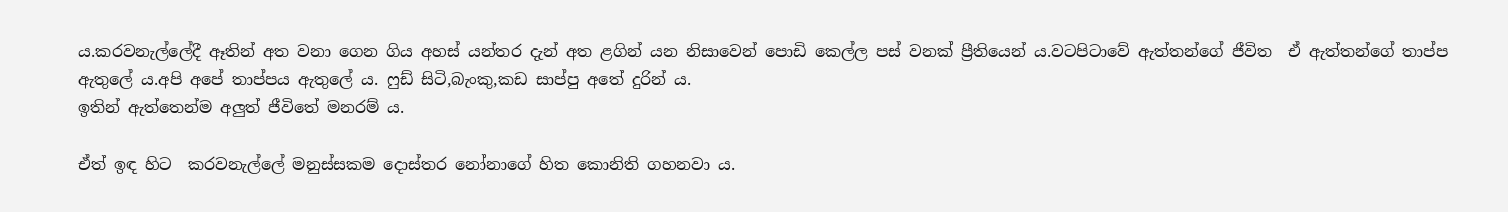ය.කරවනැල්ලේදී ඈතින් අත වනා ගෙන ගිය අහස් යන්තර දැන් අත ළගින් යන නිසාවෙන් පොඩි කෙල්ල පස් වනක් ප්‍රීතියෙන් ය.වටපිටාවේ ඇත්තන්ගේ ජීවිත  ඒ ඇත්තන්ගේ තාප්ප ඇතුලේ ය.අපි අපේ තාප්පය ඇතුලේ ය. ෆුඩ් සිටි,බැංකු,කඩ සාප්පු අතේ දුරින් ය.
ඉතින් ඇත්තෙන්ම අලුත් ජීවිතේ මනරම් ය.

ඒත් ඉඳ හිට  කරවනැල්ලේ මනුස්සකම දොස්තර නෝනාගේ හිත කොනිති ගහනවා ය.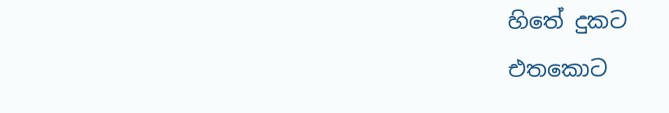හිතේ දුකට
එතකොට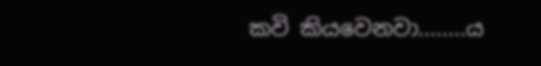කවි කියවෙනවා........ය